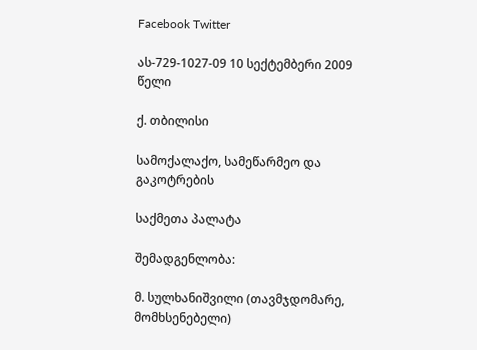Facebook Twitter

ას-729-1027-09 10 სექტემბერი 2009 წელი

ქ. თბილისი

სამოქალაქო, სამეწარმეო და გაკოტრების

საქმეთა პალატა

შემადგენლობა:

მ. სულხანიშვილი (თავმჯდომარე, მომხსენებელი)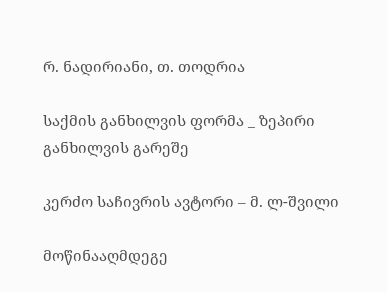რ. ნადირიანი, თ. თოდრია

საქმის განხილვის ფორმა _ ზეპირი განხილვის გარეშე

კერძო საჩივრის ავტორი – მ. ლ-შვილი

მოწინააღმდეგე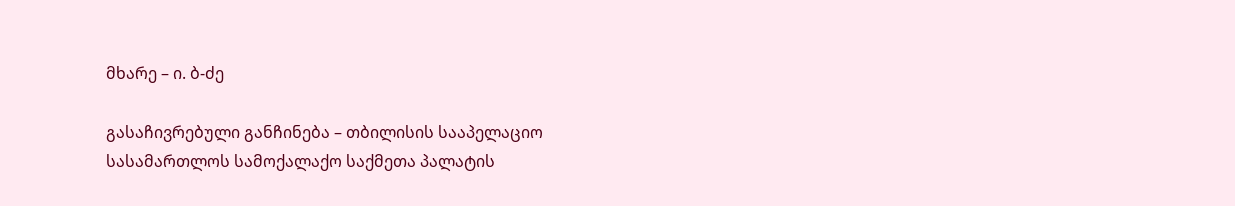მხარე – ი. ბ-ძე

გასაჩივრებული განჩინება – თბილისის სააპელაციო სასამართლოს სამოქალაქო საქმეთა პალატის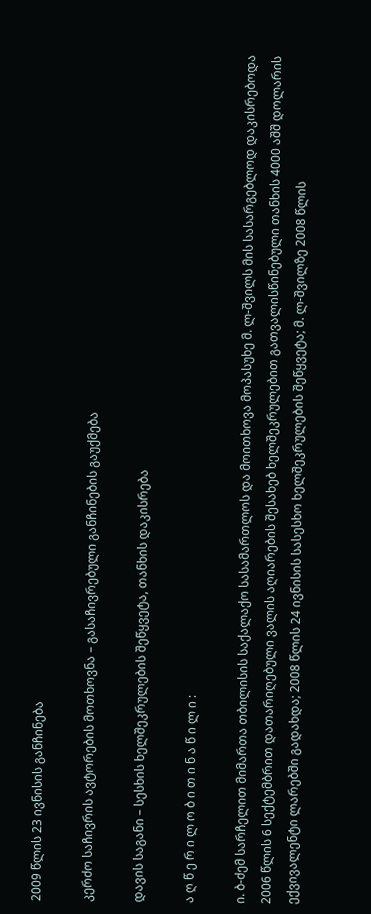2009 წლის 23 ივნისის განჩინება

კერძო საჩივრის ავტორების მოთხოვნა – გასაჩივრებული განჩინების გაუქმება

დავის საგანი – სესხის ხელშეკრულების შეწყვეტა, თანხის დაკისრება

ა ღ წ ე რ ი ლ ო ბ ი თ ი ნ ა წ ი ლ ი :

ი. ბ-ძემ სარჩელით მიმართა თბილისის საქალაქო სასამართლოს და მოითხოვა მოპასუხე მ. ლ-შვილს მის სასარგებლოდ დაკისრებოდა 2006 წლის 6 სექტემბრით დათარიღებული ვალის აღიარების შესახებ ხელშეკრულებით გათვალისწინებული თანხის 4000 აშშ დოლარის ექვივალენტი ლარებში გადახდა; 2008 წლის 24 ივნისის სასესხო ხელშეკრულების შეწყვეტა; მ. ლ-შვილზე 2008 წლის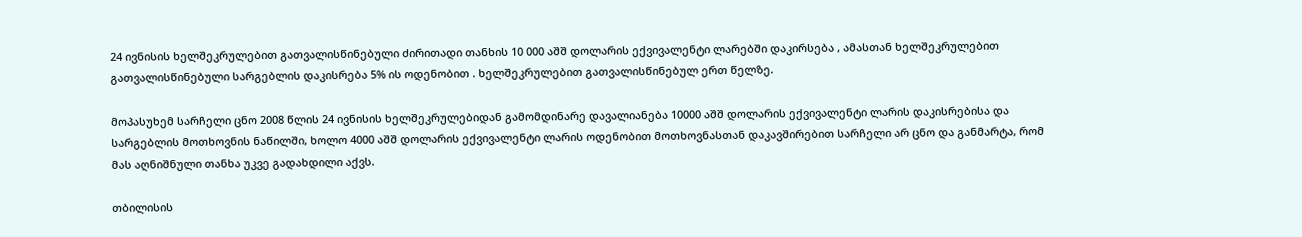24 ივნისის ხელშეკრულებით გათვალისწინებული ძირითადი თანხის 10 000 აშშ დოლარის ექვივალენტი ლარებში დაკირსება , ამასთან ხელშეკრულებით გათვალისწინებული სარგებლის დაკისრება 5% ის ოდენობით . ხელშეკრულებით გათვალისწინებულ ერთ წელზე.

მოპასუხემ სარჩელი ცნო 2008 წლის 24 ივნისის ხელშეკრულებიდან გამომდინარე დავალიანება 10000 აშშ დოლარის ექვივალენტი ლარის დაკისრებისა და სარგებლის მოთხოვნის ნაწილში, ხოლო 4000 აშშ დოლარის ექვივალენტი ლარის ოდენობით მოთხოვნასთან დაკავშირებით სარჩელი არ ცნო და განმარტა, რომ მას აღნიშნული თანხა უკვე გადახდილი აქვს.

თბილისის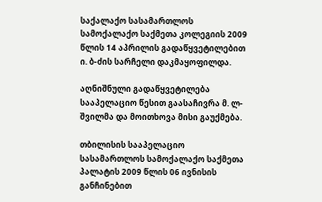საქალაქო სასამართლოს სამოქალაქო საქმეთა კოლეგიის 2009 წლის 14 აპრილის გადაწყვეტილებით ი. ბ-ძის სარჩელი დაკმაყოფილდა.

აღნიშნული გადაწყვეტილება სააპელაციო წესით გაასაჩივრა მ. ლ-შვილმა და მოითხოვა მისი გაუქმება.

თბილისის სააპელაციო სასამართლოს სამოქალაქო საქმეთა პალატის 2009 წლის 06 ივნისის განჩინებით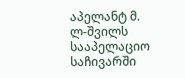აპელანტ მ. ლ-შვილს სააპელაციო საჩივარში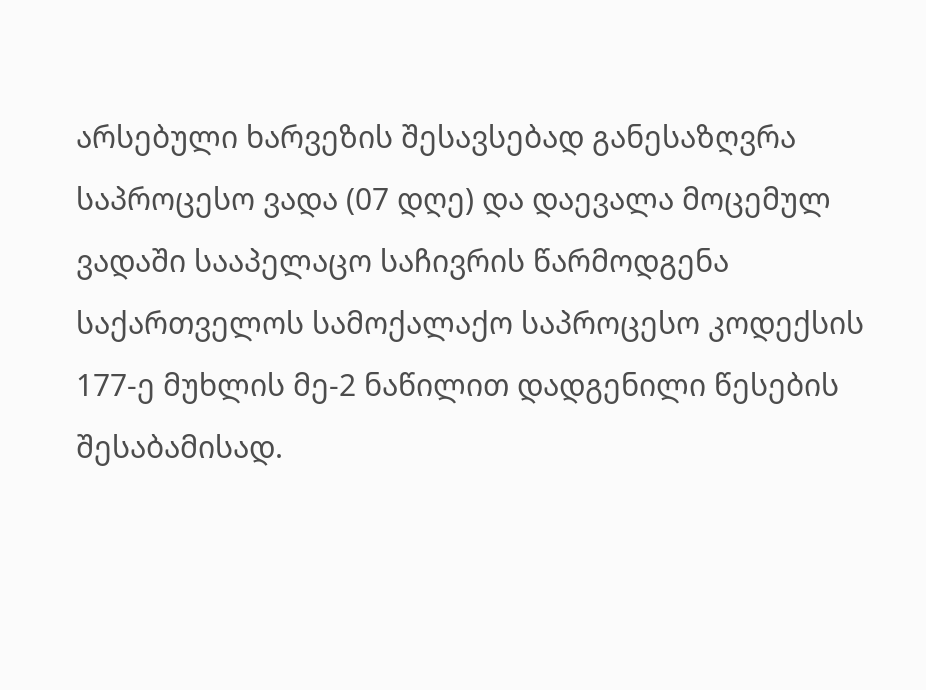არსებული ხარვეზის შესავსებად განესაზღვრა საპროცესო ვადა (07 დღე) და დაევალა მოცემულ ვადაში სააპელაცო საჩივრის წარმოდგენა საქართველოს სამოქალაქო საპროცესო კოდექსის 177-ე მუხლის მე-2 ნაწილით დადგენილი წესების შესაბამისად.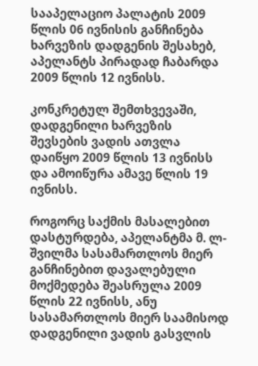სააპელაციო პალატის 2009 წლის 06 ივნისის განჩინება ხარვეზის დადგენის შესახებ, აპელანტს პირადად ჩაბარდა 2009 წლის 12 ივნისს.

კონკრეტულ შემთხვევაში, დადგენილი ხარვეზის შევსების ვადის ათვლა დაიწყო 2009 წლის 13 ივნისს და ამოიწურა ამავე წლის 19 ივნისს.

როგორც საქმის მასალებით დასტურდება, აპელანტმა მ. ლ-შვილმა სასამართლოს მიერ განჩინებით დავალებული მოქმედება შეასრულა 2009 წლის 22 ივნისს, ანუ სასამართლოს მიერ საამისოდ დადგენილი ვადის გასვლის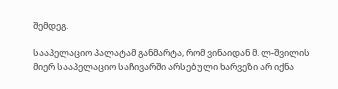შემდეგ.

სააპელაციო პალატამ განმარტა, რომ ვინაიდან მ. ლ-შვილის მიერ სააპელაციო საჩივარში არსებული ხარვეზი არ იქნა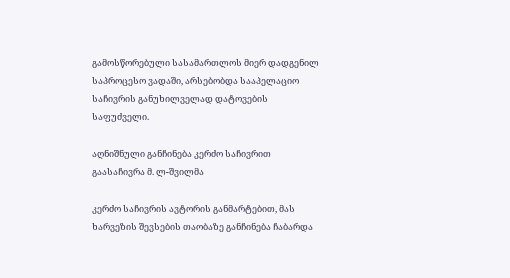გამოსწორებული სასამართლოს მიერ დადგენილ საპროცესო ვადაში, არსებობდა სააპელაციო საჩივრის განუხილველად დატოვების საფუძველი.

აღნიშნული განჩინება კერძო საჩივრით გაასაჩივრა მ. ლ-შვილმა

კერძო საჩივრის ავტორის განმარტებით, მას ხარვეზის შევსების თაობაზე განჩინება ჩაბარდა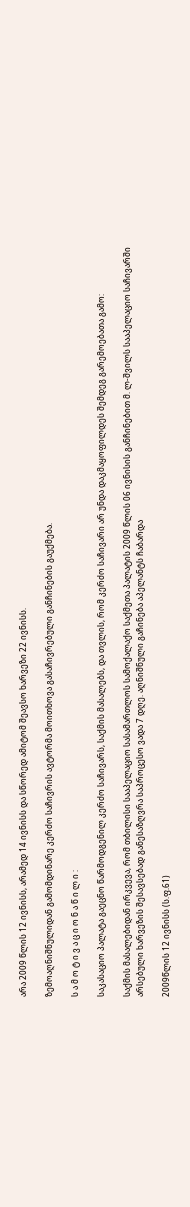არა 2009 წლის 12 ივნისს, არამედ 14 ივნისს და სწორედ ამიტომ შეავსო ხარვეზი 22 ივნისს.

ზემოაღნიშნულიდან გამომდინარე კერძო საჩივრის ავტორმა მოითხოვა გასაჩივრებული განჩინების გაუქმება.

ს ა მ ო ტ ი ვ ა ც ი ო ნ ა წ ი ლ ი :

საკასაციო პალატა გაეცნო წარმოდგენილ კერძო საჩივარს, საქმის მასალებს, და თვლის, რომ კერძო საჩივარი არ უნდა დაკმაყოფილდეს შემდეგ გარემოებათა გამო:

საქმის მასალებიდან ირკვევა, რომ თბილისი სააპელაციო სასამართლოს სამოქალაქო საქმეთა პალატის 2009 წლის 06 ივნისის განჩინებით მ. ლ-შვილს სააპელაციო საჩივარში არსებული ხარვეზის შესავსებად განესაზღვრა საპროცესო ვადა 7 დღე. აღნიშნული გაჩინება აპელანტს ჩაბარდა

2009წლის 12 ივნისს (ს.ფ.61)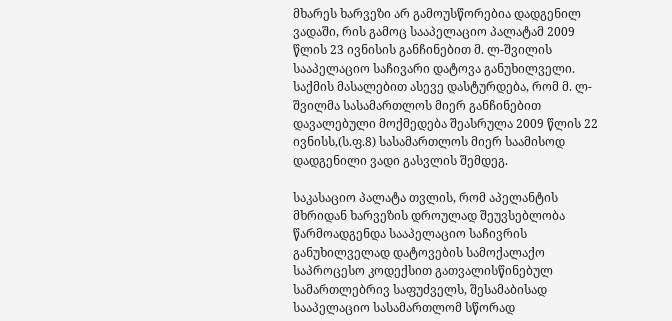მხარეს ხარვეზი არ გამოუსწორებია დადგენილ ვადაში, რის გამოც სააპელაციო პალატამ 2009 წლის 23 ივნისის განჩინებით მ. ლ-შვილის სააპელაციო საჩივარი დატოვა განუხილველი. საქმის მასალებით ასევე დასტურდება, რომ მ. ლ-შვილმა სასამართლოს მიერ განჩინებით დავალებული მოქმედება შეასრულა 2009 წლის 22 ივნისს,(ს.ფ.8) სასამართლოს მიერ საამისოდ დადგენილი ვადი გასვლის შემდეგ.

საკასაციო პალატა თვლის, რომ აპელანტის მხრიდან ხარვეზის დროულად შეუვსებლობა წარმოადგენდა სააპელაციო საჩივრის განუხილველად დატოვების სამოქალაქო საპროცესო კოდექსით გათვალისწინებულ სამართლებრივ საფუძველს, შესამაბისად სააპელაციო სასამართლომ სწორად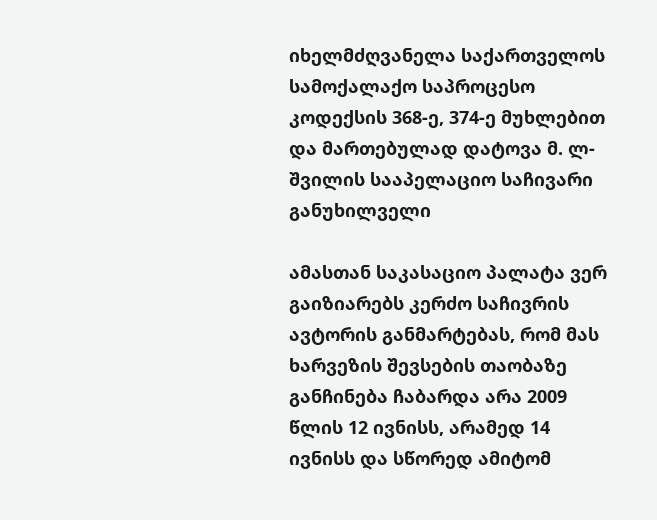იხელმძღვანელა საქართველოს სამოქალაქო საპროცესო კოდექსის 368-ე, 374-ე მუხლებით და მართებულად დატოვა მ. ლ-შვილის სააპელაციო საჩივარი განუხილველი

ამასთან საკასაციო პალატა ვერ გაიზიარებს კერძო საჩივრის ავტორის განმარტებას, რომ მას ხარვეზის შევსების თაობაზე განჩინება ჩაბარდა არა 2009 წლის 12 ივნისს, არამედ 14 ივნისს და სწორედ ამიტომ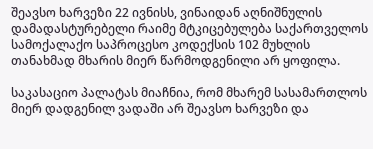შეავსო ხარვეზი 22 ივნისს, ვინაიდან აღნიშნულის დამადასტურებელი რაიმე მტკიცებულება საქართველოს სამოქალაქო საპროცესო კოდექსის 102 მუხლის თანახმად მხარის მიერ წარმოდგენილი არ ყოფილა.

საკასაციო პალატას მიაჩნია, რომ მხარემ სასამართლოს მიერ დადგენილ ვადაში არ შეავსო ხარვეზი და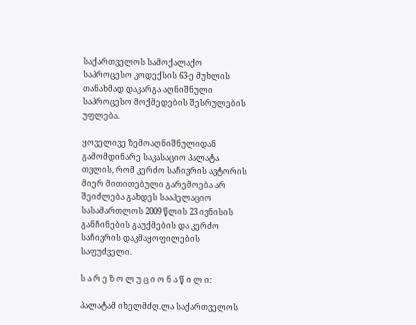საქართველოს სამოქალაქო საპროცესო კოდექსის 63-ე მუხლის თანახმად დაკარგა აღნიშნული საპროცესო მოქმედების შესრულების უფლება.

ყოველივე ზემოაღნიშნულიდან გამომდინარე საკასაციო პალატა თვლის, რომ კერძო საჩივრის ავტორის მიერ მითითებული გარემოება არ შეიძლება გახდეს სააპელაციო სასამართლოს 2009 წლის 23 ივნისის განჩინების გაუქმების და კერძო საჩივრის დაკმაყოფილების საფუძველი.

ს ა რ ე ზ ო ლ უ ც ი ო ნ ა წ ი ლ ი:

პალატამ იხელმძღ.ლა საქართველოს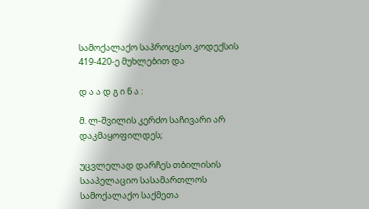სამოქალაქო საპროცესო კოდექსის 419-420-ე მუხლებით და

დ ა ა დ გ ი ნ ა :

მ. ლ-შვილის კერძო საჩივარი არ დაკმაყოფილდეს;

უცვლელად დარჩეს თბილისის სააპელაციო სასამართლოს სამოქალაქო საქმეთა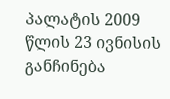პალატის 2009 წლის 23 ივნისის განჩინება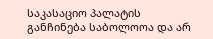საკასაციო პალატის განჩინება საბოლოოა და არ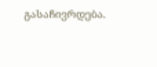გასაჩივრდება.